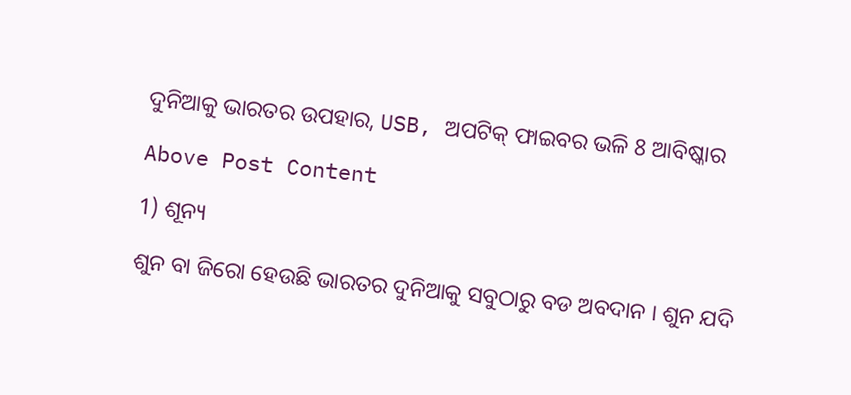ଦୁନିଆକୁ ଭାରତର ଉପହାର, USB, ଅପଟିକ୍ ଫାଇବର ଭଳି 8 ଆବିଷ୍କାର

Above Post Content

1) ଶୂନ୍ୟ

ଶୁନ ବା ଜିରୋ ହେଉଛି ଭାରତର ଦୁନିଆକୁ ସବୁଠାରୁ ବଡ ଅବଦାନ । ଶୁନ ଯଦି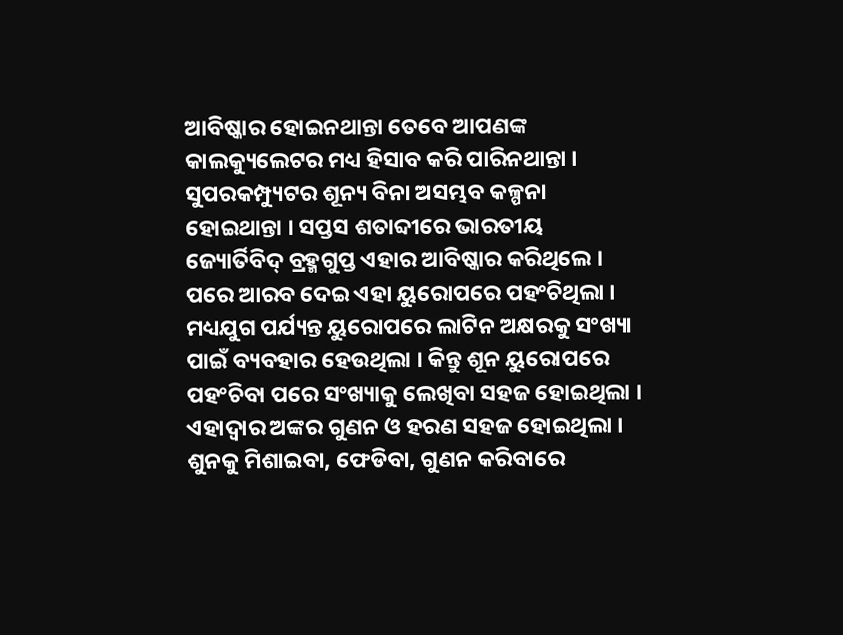ଆବିଷ୍କାର ହୋଇନଥାନ୍ତା ତେବେ ଆପଣଙ୍କ କାଲକ୍ୟୁଲେଟର ମଧ୍ୟ ହିସାବ କରି ପାରିନଥାନ୍ତା । ସୁପରକମ୍ପ୍ୟୁଟର ଶୂନ୍ୟ ବିନା ଅସମ୍ଭବ କଳ୍ପନା ହୋଇଥାନ୍ତା । ସପ୍ତସ ଶତାବ୍ଦୀରେ ଭାରତୀୟ ଜ୍ୟୋର୍ତିବିଦ୍ ବ୍ରହ୍ମଗୁପ୍ତ ଏହାର ଆବିଷ୍କାର କରିଥିଲେ । ପରେ ଆରବ ଦେଇ ଏହା ୟୁରୋପରେ ପହଂଚିଥିଲା । ମଧ୍ୟଯୁଗ ପର୍ଯ୍ୟନ୍ତ ୟୁରୋପରେ ଲାଟିନ ଅକ୍ଷରକୁ ସଂଖ୍ୟା ପାଇଁ ବ୍ୟବହାର ହେଉଥିଲା । କିନ୍ତୁ ଶୂନ ୟୁରୋପରେ ପହଂଚିବା ପରେ ସଂଖ୍ୟାକୁ ଲେଖିବା ସହଜ ହୋଇଥିଲା । ଏହାଦ୍ୱାର ଅଙ୍କର ଗୁଣନ ଓ ହରଣ ସହଜ ହୋଇଥିଲା । ଶୁନକୁ ମିଶାଇବା, ଫେଡିବା, ଗୁଣନ କରିବାରେ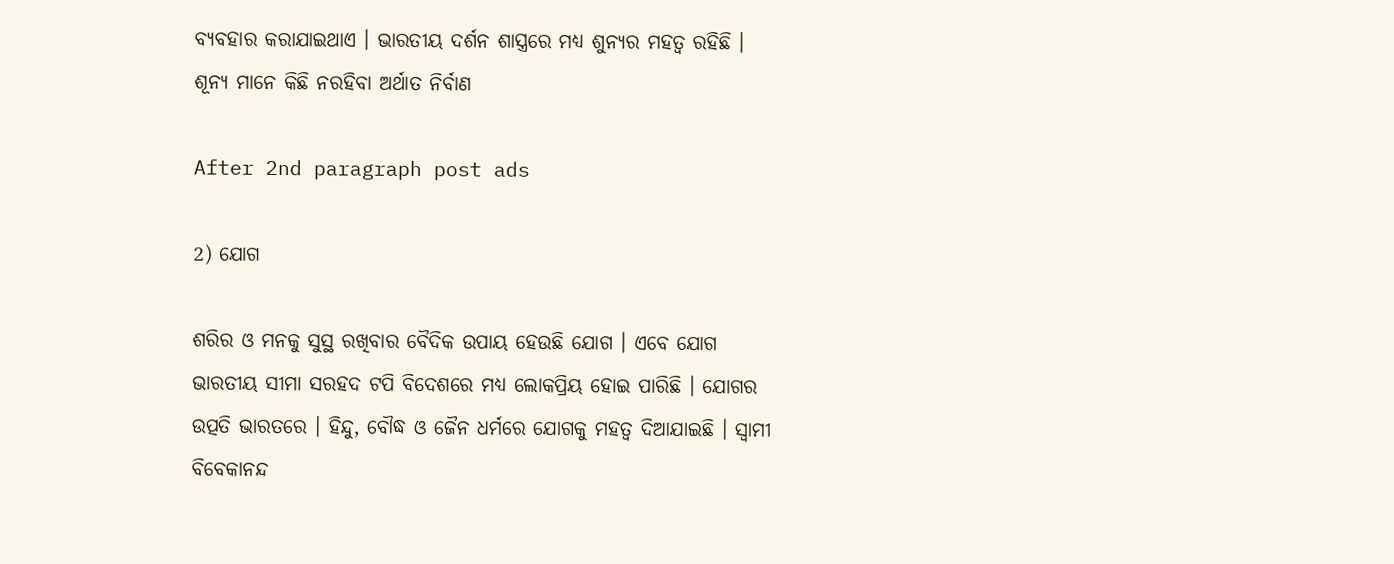ବ୍ୟବହାର କରାଯାଇଥାଏ । ଭାରତୀୟ ଦର୍ଶନ ଶାସ୍ତ୍ରରେ ମଧ୍ୟ ଶୁନ୍ୟର ମହତ୍ୱ ରହିଛି । ଶୂନ୍ୟ ମାନେ କିଛି ନରହିବା ଅର୍ଥାତ ନିର୍ବାଣ

After 2nd paragraph post ads

2) ଯୋଗ

ଶରିର ଓ ମନକୁ ସୁସ୍ଥ ରଖିବାର ବୈଦିକ ଉପାୟ ହେଉଛି ଯୋଗ । ଏବେ ଯୋଗ ଭାରତୀୟ ସୀମା ସରହଦ ଟପି ବିଦେଶରେ ମଧ୍ୟ ଲୋକପ୍ରିୟ ହୋଇ ପାରିଛି । ଯୋଗର ଉତ୍ପତି ଭାରତରେ । ହିନ୍ଦୁ, ବୌଦ୍ଧ ଓ ଜୈନ ଧର୍ମରେ ଯୋଗକୁ ମହତ୍ୱ ଦିଆଯାଇଛି । ସ୍ୱାମୀ ବିବେକାନନ୍ଦ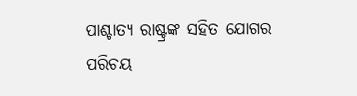ପାଶ୍ଚାତ୍ୟ ରାଷ୍ଟ୍ରଙ୍କ ସହିତ ଯୋଗର ପରିଚୟ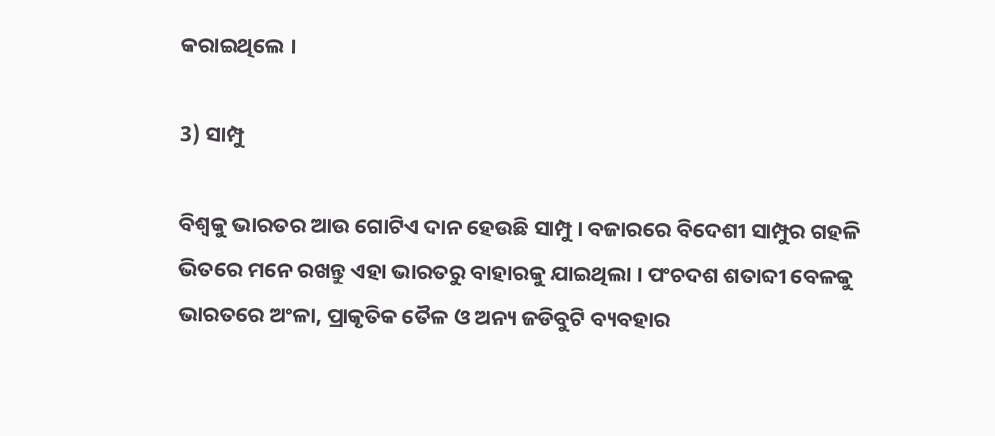କରାଇଥିଲେ ।

3) ସାମ୍ପୁ

ବିଶ୍ୱକୁ ଭାରତର ଆଉ ଗୋଟିଏ ଦାନ ହେଉଛି ସାମ୍ପୁ । ବଜାରରେ ବିଦେଶୀ ସାମ୍ପୁର ଗହଳି ଭିତରେ ମନେ ରଖନ୍ତୁ ଏହା ଭାରତରୁ ବାହାରକୁ ଯାଇଥିଲା । ପଂଚଦଶ ଶତାବ୍ଦୀ ବେଳକୁ ଭାରତରେ ଅଂଳା, ପ୍ରାକୃତିକ ତୈଳ ଓ ଅନ୍ୟ ଜଡିବୁଟି ବ୍ୟବହାର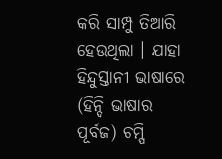କରି ସାମ୍ପୁ ତିଆରି ହେଉଥିଲା । ଯାହା ହିନ୍ଦୁସ୍ତାନୀ ଭାଷାରେ (ହିନ୍ଦି ଭାଷାର ପୂର୍ବଜ) ଚମ୍ପି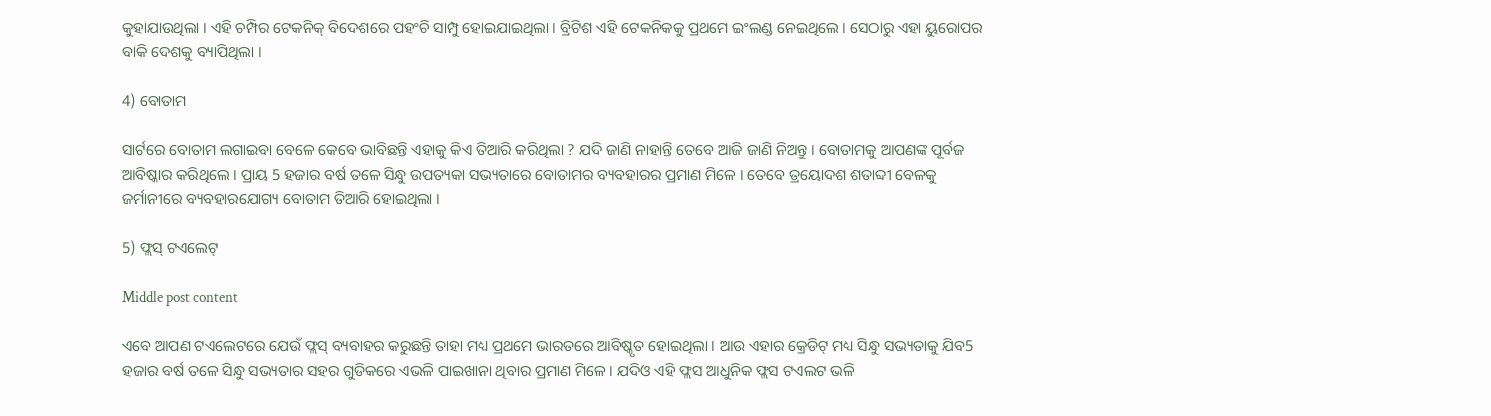କୁହାଯାଉଥିଲା । ଏହି ଚମ୍ପିର ଟେକନିକ୍ ବିଦେଶରେ ପହଂଚି ସାମ୍ପୁ ହୋଇଯାଇଥିଲା । ବ୍ରିଟିଶ ଏହି ଟେକନିକକୁ ପ୍ରଥମେ ଇଂଲଣ୍ଡ ନେଇଥିଲେ । ସେଠାରୁ ଏହା ୟୁରୋପର ବାକି ଦେଶକୁ ବ୍ୟାପିଥିଲା ।

4) ବୋତାମ

ସାର୍ଟରେ ବୋତାମ ଲଗାଇବା ବେଳେ କେବେ ଭାବିଛନ୍ତି ଏହାକୁ କିଏ ତିଆରି କରିଥିଲା ? ଯଦି ଜାଣି ନାହାନ୍ତି ତେବେ ଆଜି ଜାଣି ନିଅନ୍ତୁ । ବୋତାମକୁ ଆପଣଙ୍କ ପୂର୍ବଜ ଆବିଷ୍କାର କରିଥିଲେ । ପ୍ରାୟ 5 ହଜାର ବର୍ଷ ତଳେ ସିନ୍ଧୁ ଉପତ୍ୟକା ସଭ୍ୟତାରେ ବୋତାମର ବ୍ୟବହାରର ପ୍ରମାଣ ମିଳେ । ତେବେ ତ୍ରୟୋଦଶ ଶତାବ୍ଦୀ ବେଳକୁ ଜର୍ମାନୀରେ ବ୍ୟବହାରଯୋଗ୍ୟ ବୋତାମ ତିଆରି ହୋଇଥିଲା ।

5) ଫ୍ଲସ୍ ଟଏଲେଟ୍

Middle post content

ଏବେ ଆପଣ ଟଏଲେଟରେ ଯେଉଁ ଫ୍ଲସ୍ ବ୍ୟବାହର କରୁଛନ୍ତି ତାହା ମଧ୍ୟ ପ୍ରଥମେ ଭାରତରେ ଆବିଷ୍କୃତ ହୋଇଥିଲା । ଆଉ ଏହାର କ୍ରେଡିଟ୍ ମଧ୍ୟ ସିନ୍ଧୁ ସଭ୍ୟତାକୁ ଯିବ5 ହଜାର ବର୍ଷ ତଳେ ସିନ୍ଧୁ ସଭ୍ୟତାର ସହର ଗୁଡିକରେ ଏଭଳି ପାଇଖାନା ଥିବାର ପ୍ରମାଣ ମିଳେ । ଯଦିଓ ଏହି ଫ୍ଲସ ଆଧୁନିକ ଫ୍ଲସ ଟଏଲଟ ଭଳି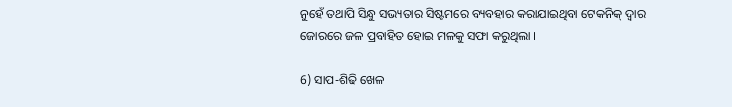ନୁହେଁ ତଥାପି ସିନ୍ଧୁ ସଭ୍ୟତାର ସିଷ୍ଟମରେ ବ୍ୟବହାର କରାଯାଇଥିବା ଟେକନିକ୍ ଦ୍ୱାର ଜୋରରେ ଜଳ ପ୍ରବାହିତ ହୋଇ ମଳକୁ ସଫା କରୁଥିଲା ।

6) ସାପ-ଶିଢି ଖେଳ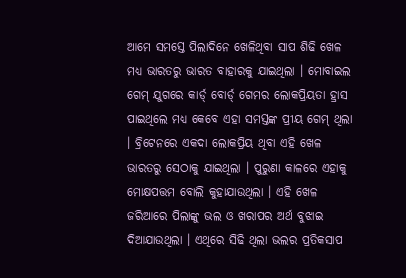ଆମେ ସମସ୍ତେ ପିଲାଦିନେ ଖେଳିଥିବା ସାପ ଶିଢି ଖେଳ ମଧ୍ୟ ଭାରତରୁ ଭାରତ ବାହାରକୁ ଯାଇଥିଲା । ମୋବାଇଲ ଗେମ୍ ଯୁଗରେ କାର୍ଡ୍ ବୋର୍ଡ୍ ଗେମର ଲୋକପ୍ରିୟତା ହ୍ରାସ ପାଇଥିଲେ ମଧ୍ୟ କେବେ ଏହା ସମସ୍ତଙ୍କ ପ୍ରୀୟ ଗେମ୍ ଥିଲା । ବ୍ରିଟେନରେ ଏକଦା ଲୋକପ୍ରିୟ ଥିବା ଏହି ଖେଳ ଭାରତରୁ ସେଠାକୁ ଯାଇଥିଲା । ପୁରୁଣା କାଳରେ ଏହାକୁ ମୋକ୍ଷପତ୍ତମ ବୋଲି କୁହାଯାଉଥିଲା । ଏହି ଖେଳ ଜରିଆରେ ପିଲାଙ୍କୁ ଭଲ ଓ ଖରାପର ଅର୍ଥ ବୁଝାଇ ଦିଆଯାଉଥିଲା । ଏଥିରେ ସିଢି ଥିଲା ଭଲର ପ୍ରତିକସାପ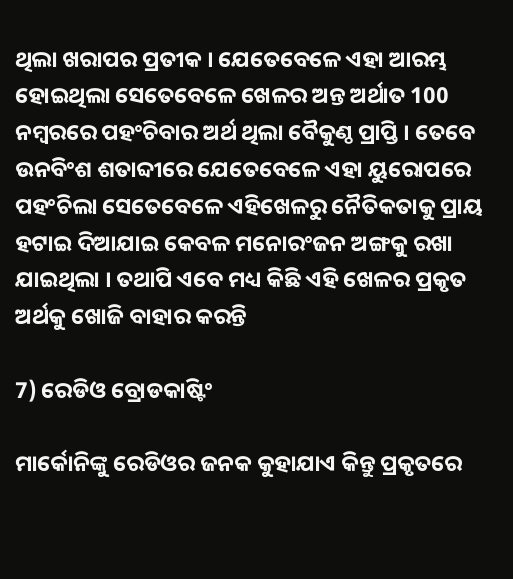ଥିଲା ଖରାପର ପ୍ରତୀକ । ଯେତେବେଳେ ଏହା ଆରମ୍ଭ ହୋଇଥିଲା ସେତେବେଳେ ଖେଳର ଅନ୍ତ ଅର୍ଥାତ 100 ନମ୍ବରରେ ପହଂଚିବାର ଅର୍ଥ ଥିଲା ବୈକୁଣ୍ଠ ପ୍ରାପ୍ତି । ତେବେ ଉନବିଂଶ ଶତାବ୍ଦୀରେ ଯେତେବେଳେ ଏହା ୟୁରୋପରେ ପହଂଚିଲା ସେତେବେଳେ ଏହିଖେଳରୁ ନୈତିକତାକୁ ପ୍ରାୟ ହଟାଇ ଦିଆଯାଇ କେବଳ ମନୋରଂଜନ ଅଙ୍ଗକୁ ରଖା ଯାଇଥିଲା । ତଥାପି ଏବେ ମଧ୍ୟ କିଛି ଏହି ଖେଳର ପ୍ରକୃତ ଅର୍ଥକୁ ଖୋଜି ବାହାର କରନ୍ତି

7) ରେଡିଓ ବ୍ରୋଡକାଷ୍ଟିଂ

ମାର୍କୋନିଙ୍କୁ ରେଡିଓର ଜନକ କୁହାଯାଏ କିନ୍ତୁ ପ୍ରକୃତରେ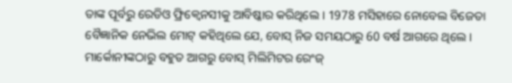ତାଙ୍କ ପୂର୍ବରୁ ରେଡିଓ ଫ୍ରିକ୍ୱେନସୀକୁ ଆବିଷ୍କାର କରିଥିଲେ । 1978 ମସିହାରେ ନୋବେଲ ବିଜେତା ବୈଜ୍ଞାନିକ ନେଭିଲ ମୋଟ୍ କହିଥିଲେ ଯେ, ବୋସ୍ ନିଜ ସମୟଠାରୁ 60 ବର୍ଷ ଆଗରେ ଥିଲେ । ମାର୍କୋନୀଙ୍କଠାରୁ ବହୁତ ଆଗରୁ ବୋସ୍ ମିଲିମିଟର ରେଂଜ୍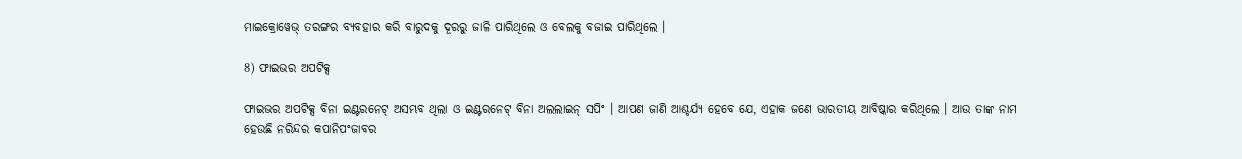ମାଇକ୍ରୋୱେଭ୍ ତରଙ୍ଗର ବ୍ୟବହାର କରି ବାରୁଦକୁ ଦୂରରୁ ଜାଳି ପାରିଥିଲେ ଓ ବେଲକୁ ବଜାଇ ପାରିଥିଲେ ।

8) ଫାଇଭର ଅପଟିକ୍ସ

ଫାଇଭର ଅପଟିକ୍ସ ବିନା ଇଣ୍ଟରନେଟ୍ ଅସମ୍ଭବ ଥିଲା ଓ ଇଣ୍ଟରନେଟ୍ ବିନା ଅଲଲାଇନ୍ ସପିଂ । ଆପଣ ଜାଣି ଆଶ୍ଚର୍ଯ୍ୟ ହେବେ ଯେ, ଏହାକ ଜଣେ ଭାରତୀୟ ଆବିଷ୍କାର କରିଥିଲେ । ଆଉ ତାଙ୍କ ନାମ ହେଉଛି ନରିନ୍ଦର କପାନିପଂଜାବର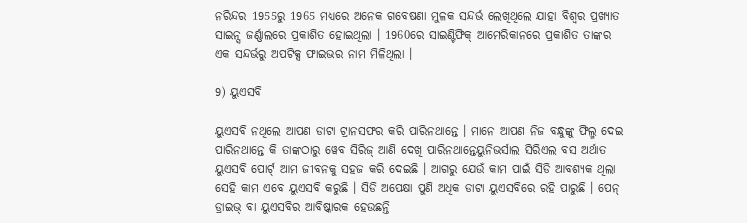ନରିନ୍ଦର 1955ରୁ 1965 ମଧ୍ୟରେ ଅନେକ ଗବେଷଣା ମୁଳକ ସନ୍ଦର୍ଭ ଲେଖିଥିଲେ ଯାହା ବିଶ୍ୱର ପ୍ରଖ୍ୟାତ ସାଇନ୍ସ ଜର୍ଣ୍ଣାଲରେ ପ୍ରକାଶିତ ହୋଇଥିଲା । 1960ରେ ସାଇଣ୍ଟିଫିକ୍ ଆମେରିକାନରେ ପ୍ରକାଶିତ ତାଙ୍କର ଏକ ସନ୍ଦର୍ଭରୁ ଅପଟିକ୍ସ ଫାଇଭର ନାମ ମିଳିଥିଲା ।

9) ୟୁଏସବି

ୟୁଏସବି ନଥିଲେ ଆପଣ ଡାଟା ଟ୍ରାନସଫର କରି ପାରିନଥାନ୍ତେ । ମାନେ ଆପଣ ନିଜ ବନ୍ଧୁଙ୍କୁ ଫିଲ୍ମ ଦେଇ ପାରିନଥାନ୍ତେ କି ତାଙ୍କଠାରୁ ୱେବ ସିରିଜ୍ ଆଣି ଦେଖି ପାରିନଥାନ୍ତେୟୁନିଭର୍ସାଲ ସିରିଏଲ ବସ ଅର୍ଥାତ ୟୁଏସବି ପୋର୍ଟ୍ ଆମ ଜୀବନକୁ ସହଜ କରି ଦେଇଛି । ଆଗରୁ ଯେଉଁ କାମ ପାଇଁ ସିଡି ଆବଶ୍ୟକ ଥିଲା ସେହି କାମ ଏବେ ୟୁଏସବି କରୁଛି । ସିଡି ଅପେକ୍ଷା ପୁଣି ଅଧିକ ଡାଟା ୟୁଏସବିରେ ରହି ପାରୁଛି । ପେନ୍ ଡ୍ରାଇଭ୍ ବା ୟୁଏସବିର ଆବିଷ୍କାରକ ହେଉଛନ୍ତି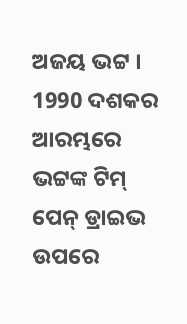ଅଜୟ ଭଟ୍ଟ । 1990 ଦଶକର ଆରମ୍ଭରେ ଭଟ୍ଟଙ୍କ ଟିମ୍ ପେନ୍ ଡ୍ରାଇଭ ଉପରେ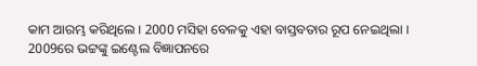କାମ ଆରମ୍ଭ କରିଥିଲେ । 2000 ମସିହା ବେଳକୁ ଏହା ବାସ୍ତବତାର ରୂପ ନେଇଥିଲା । 2009ରେ ଭଟ୍ଟଙ୍କୁ ଇଣ୍ଟେଲ ବିଜ୍ଞାପନରେ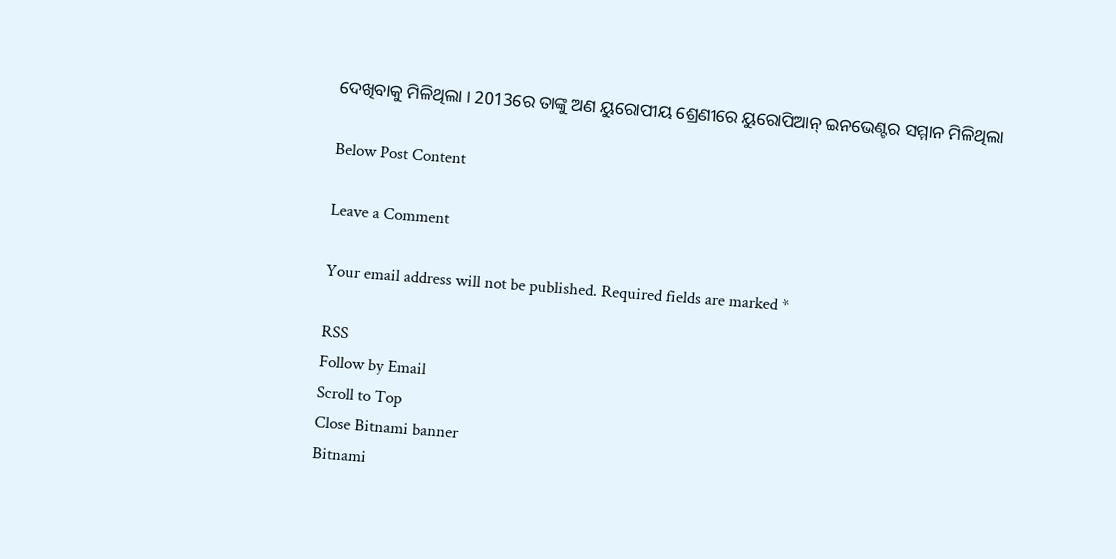ଦେଖିବାକୁ ମିଳିଥିଲା । 2013ରେ ତାଙ୍କୁ ଅଣ ୟୁରୋପୀୟ ଶ୍ରେଣୀରେ ୟୁରୋପିଆନ୍ ଇନଭେଣ୍ଟର ସମ୍ମାନ ମିଳିଥିଲା

Below Post Content

Leave a Comment

Your email address will not be published. Required fields are marked *

RSS
Follow by Email
Scroll to Top
Close Bitnami banner
Bitnami